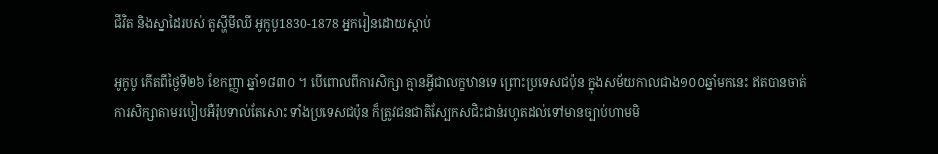ជីវិត និងស្នាដៃរបស់ តូស្ហីមីឈី អូកូបូ1830-1878 អ្នករៀនដោយស្ដាប់

អូកូបូ កើតពីថ្ងៃទី២៦ ខែកញ្ញា ឆ្នាំ១៨៣០ ។ បើពោលពីការសិក្សា គ្មានអ្វីជាលក្ខឋានទេ ព្រោះប្រទេសជប៉ុន ក្នុងសម័យកាលជាង១០០ឆ្នាំមកនេះ ឥតបានចាត់ការសិក្សាតាមរបៀបអឺរ៉ុបទាល់តែសោះ ទាំងប្រទេសជប៉ុន ក៏ត្រូវជនជាតិស្បែកសជិះជាន់រហូតដល់ទៅមានច្បាប់ហាមមិ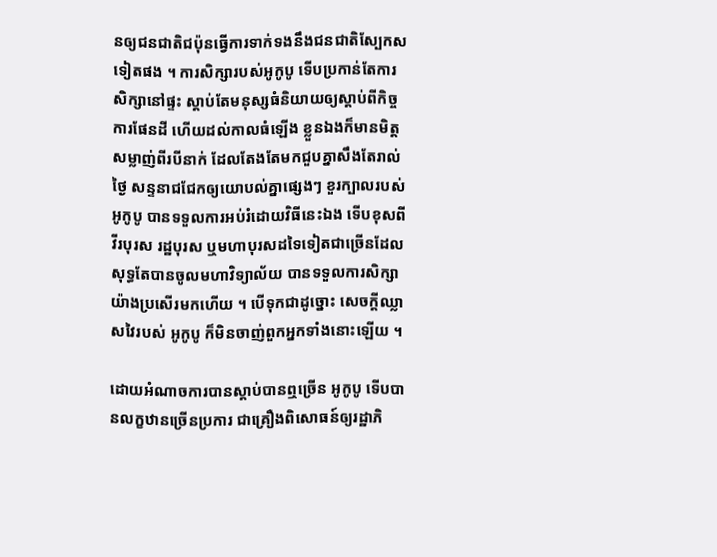នឲ្យជនជាតិជប៉ុនធ្វើការទាក់ទងនឹងជនជាតិស្បែកសទៀតផង ។ ការសិក្សារបស់អូកូបូ ទើបប្រកាន់តែការសិក្សានៅផ្ទះ ស្ដាប់តែមនុស្សធំនិយាយឲ្យស្ដាប់ពីកិច្ចការផែនដី ហើយដល់កាលធំឡើង ខ្លួនឯងក៏មានមិត្តសម្លាញ់ពីរបីនាក់ ដែលតែងតែមកជួបគ្នាសឹងតែរាល់ថ្ងៃ សន្ទនាជជែកឲ្យយោបល់គ្នាផ្សេងៗ ខួរក្បាលរបស់ អូកូបូ បានទទួលការអប់រំដោយវិធីនេះឯង ទើបខុសពីវីរបុរស រដ្ឋបុរស ឬមហាបុរសដទៃទៀតជាច្រើនដែលសុទ្ធតែបានចូលមហាវិទ្យាល័យ បានទទួលការសិក្សាយ៉ាងប្រសើរមកហើយ ។ បើទុកជាដូច្នោះ សេចក្ដីឈ្លាសវៃរបស់ អូកូបូ ក៏មិនចាញ់ពួកអ្នកទាំងនោះឡើយ ។

ដោយអំណាចការបានស្ដាប់បានឮច្រើន អូកូបូ ទើបបានលក្ខឋានច្រើនប្រការ ជាគ្រឿងពិសោធន៍ឲ្យរដ្ឋាភិ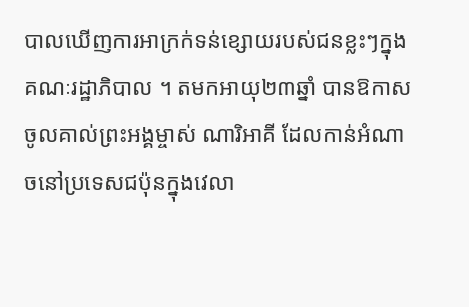បាលឃើញការអាក្រក់ទន់ខ្សោយរបស់ជនខ្លះៗក្នុងគណៈរដ្ឋាភិបាល ។ តមកអាយុ២៣ឆ្នាំ បានឱកាសចូលគាល់ព្រះអង្គម្ចាស់ ណារិអាគី ដែលកាន់អំណាចនៅប្រទេសជប៉ុនក្នុងវេលា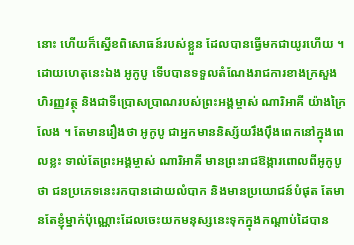នោះ ហើយក៏ស្នើខពិសោធន៍របស់ខ្លួន ដែលបានធ្វើមកជាយូរហើយ ។ ដោយហេតុនេះឯង អូកូបូ ទើបបានទទួលតំណែងរាជការខាងក្រសួងហិរញ្ញវត្ថុ និងជាទីប្រោសប្រាណរបស់ព្រះអង្គម្ចាស់ ណារិអាគី យ៉ាងក្រៃលែង ។ តែមានរឿងថា អូកូបូ ជាអ្នកមាននិស្ស័យរឹងប៉ឹងពេកនៅក្នុងពេលខ្លះ ទាល់តែព្រះអង្គម្ចាស់ ណារិអាគី មានព្រះរាជឱង្ការពោលពីអូកូបូ ថា ជនប្រភេទនេះរកបានដោយលំបាក និងមានប្រយោជន៍បំផុត តែមានតែខ្ញុំម្នាក់ប៉ុណ្ណោះដែលចេះយកមនុស្សនេះទុកក្នុងកណ្ដាប់ដៃបាន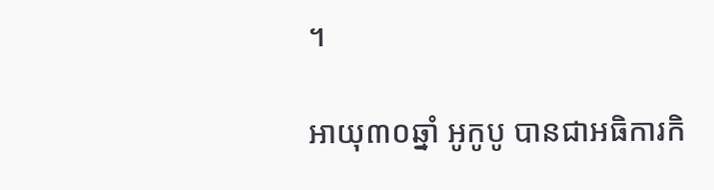។

អាយុ៣០ឆ្នាំ អូកូបូ បានជាអធិការកិ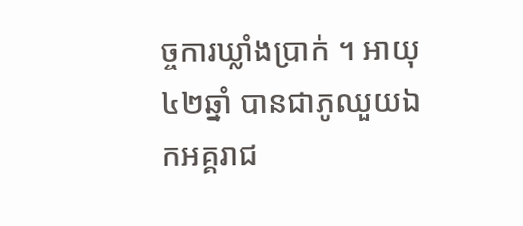ច្ចការឃ្លាំងប្រាក់ ។ អាយុ៤២ឆ្នាំ បានជាភូឈួយឯកអគ្គរាជ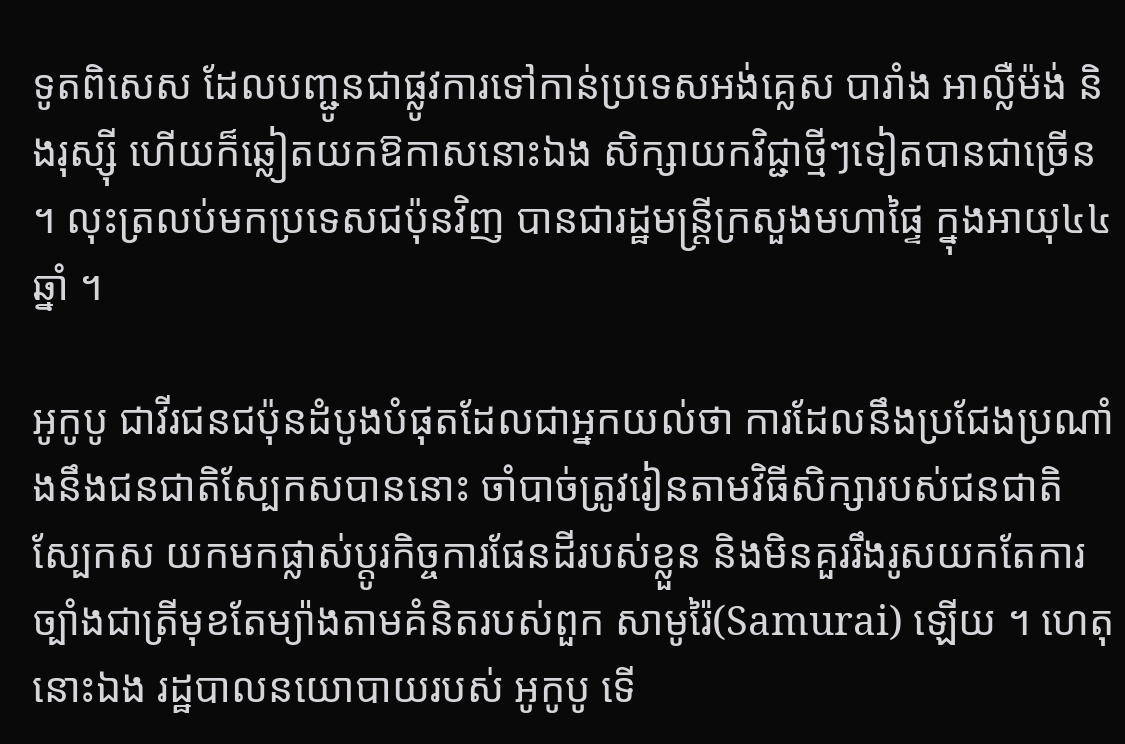ទូតពិសេស ដែលបញ្ជូនជាផ្លូវការទៅកាន់ប្រទេសអង់គ្លេស បារាំង អាល្លឺម៉ង់ និងរុស្ស៊ី ហើយក៏ឆ្លៀតយកឱកាសនោះឯង សិក្សាយកវិជ្ជាថ្មីៗទៀតបានជាច្រើន ។ លុះត្រលប់មកប្រទេសជប៉ុនវិញ បានជារដ្ឋមន្ត្រីក្រសួងមហាផ្ទៃ ក្នុងអាយុ៤៤ឆ្នាំ ។

អូកូបូ ជាវីរជនជប៉ុនដំបូងបំផុតដែលជាអ្នកយល់ថា ការដែលនឹងប្រជែងប្រណាំងនឹងជនជាតិស្បែកសបាននោះ ចាំបាច់ត្រូវរៀនតាមវិធីសិក្សារបស់ជនជាតិស្បែកស យកមកផ្លាស់ប្ដូរកិច្ចការផែនដីរបស់ខ្លួន និងមិនគួររឹងរូសយកតែការច្បាំងជាត្រីមុខតែម្យ៉ាងតាមគំនិតរបស់ពួក សាមូរ៉ៃ(Samurai) ឡើយ ។ ហេតុនោះឯង រដ្ឋបាលនយោបាយរបស់ អូកូបូ ទើ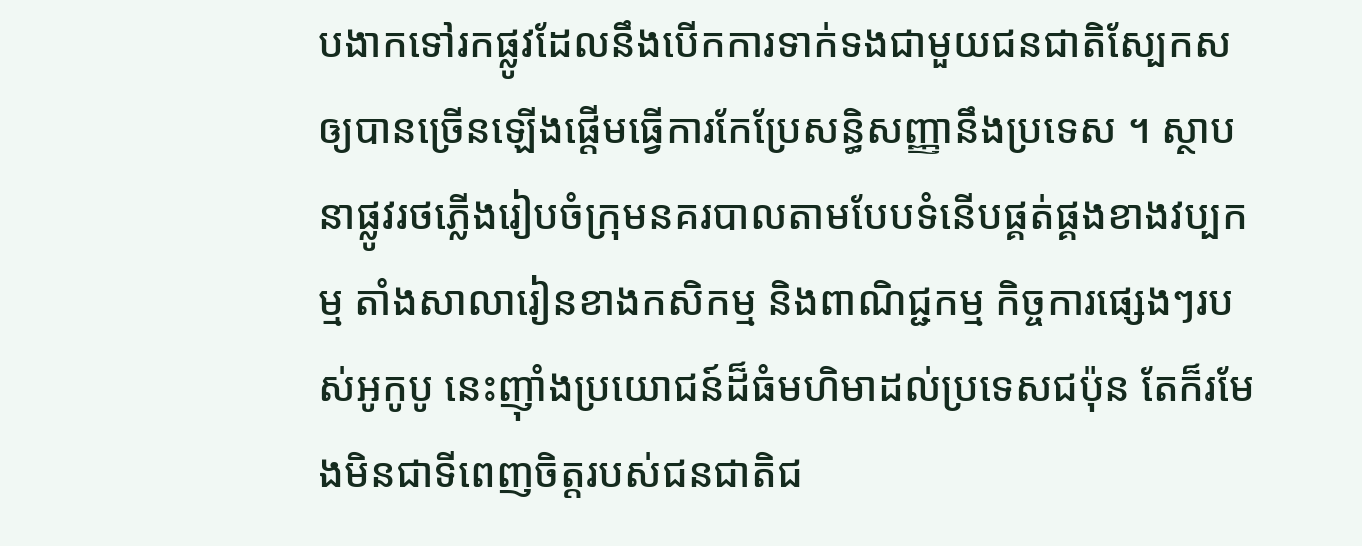បងាកទៅរកផ្លូវដែលនឹងបើកការទាក់ទងជាមួយជនជាតិស្បែកសឲ្យបានច្រើនឡើងផ្ដើមធ្វើការកែប្រែសន្ធិសញ្ញានឹងប្រទេស ។ ស្ថាបនាផ្លូវរថភ្លើងរៀបចំក្រុមនគរបាលតាមបែបទំនើបផ្គត់ផ្គងខាងវប្បកម្ម តាំងសាលារៀនខាងកសិកម្ម និងពាណិជ្ជកម្ម កិច្ចការផ្សេងៗរបស់អូកូបូ នេះញ៉ាំងប្រយោជន៍ដ៏ធំមហិមាដល់ប្រទេសជប៉ុន តែក៏រមែងមិនជាទីពេញចិត្តរបស់ជនជាតិជ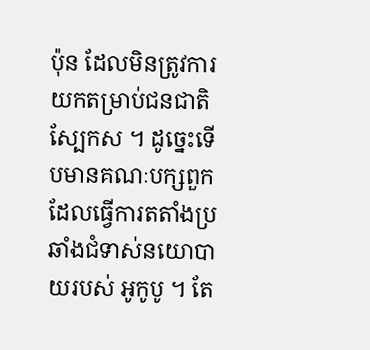ប៉ុន ដែលមិនត្រូវការយកតម្រាប់ជនជាតិស្បែកស ។ ដូច្នេះទើបមានគណៈបក្សពួកដែលធ្វើការតតាំងប្រឆាំងជំទាស់នយោបាយរបស់ អូកូបូ ។ តែ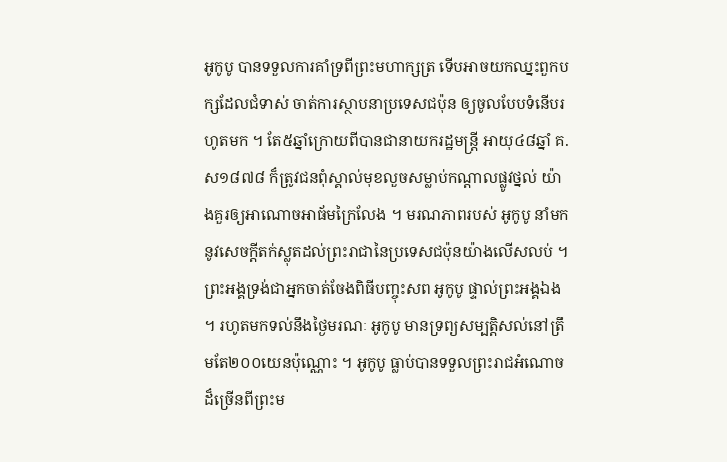អូកូបូ បានទទួលការគាំទ្រពីព្រះមហាក្សត្រ ទើបអាចយកឈ្នះពួកបក្សដែលជំទាស់ ចាត់ការស្ថាបនាប្រទេសជប៉ុន ឲ្យចូលបែបទំនើបរហូតមក ។ តែ៥ឆ្នាំក្រោយពីបានជានាយករដ្ឋមន្ត្រី អាយុ៤៨ឆ្នាំ គ.ស១៨៧៨ ក៏ត្រូវជនពុំស្គាល់មុខលួចសម្លាប់កណ្ដាលផ្លូវថ្នល់ យ៉ាងគួរឲ្យអាណោចអាធ័មក្រៃលែង ។ មរណភាពរបស់ អូកូបូ នាំមកនូវសេចក្ដីតក់ស្លុតដល់ព្រះរាជានៃប្រទេសជប៉ុនយ៉ាងលើសលប់ ។ ព្រះអង្គទ្រង់ជាអ្នកចាត់ចែងពិធីបញ្ចុះសព អូកូបូ ផ្ទាល់ព្រះអង្គឯង ។ រហូតមកទល់នឹងថ្ងៃមរណៈ អូកូបូ មានទ្រព្យសម្បត្តិសល់នៅត្រឹមតែ២០០យេនប៉ុណ្ណោះ ។ អូកូបូ ធ្លាប់បានទទួលព្រះរាជអំណោចដ៏ច្រើនពីព្រះម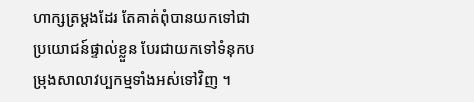ហាក្សត្រម្ដងដែរ តែគាត់ពុំបានយកទៅជាប្រយោជន៍ផ្ទាល់ខ្លួន បែរជាយកទៅទំនុកបម្រុងសាលាវប្បកម្មទាំងអស់ទៅវិញ ។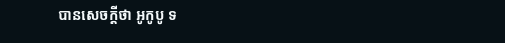បានសេចក្ដីថា អូកូបូ ទ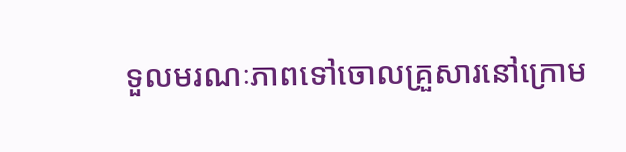ទួលមរណៈភាពទៅចោលគ្រួសារនៅក្រោម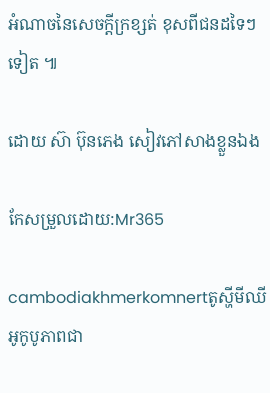អំណាចនៃសេចក្ដីក្រខ្សត់ ខុសពីជនដទៃៗទៀត ៕

ដោយ ស៊ា ប៊ុនភេង សៀវភៅសាងខ្លួនឯង

កែសម្រួលដោយ:Mr365

cambodiakhmerkomnertតូស្ហីមីឈី អូកូបូភាពជា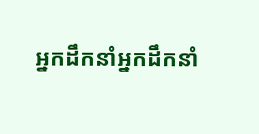អ្នកដឹកនាំអ្នកដឹកនាំ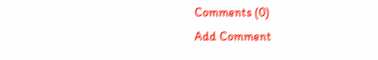Comments (0)
Add Comment